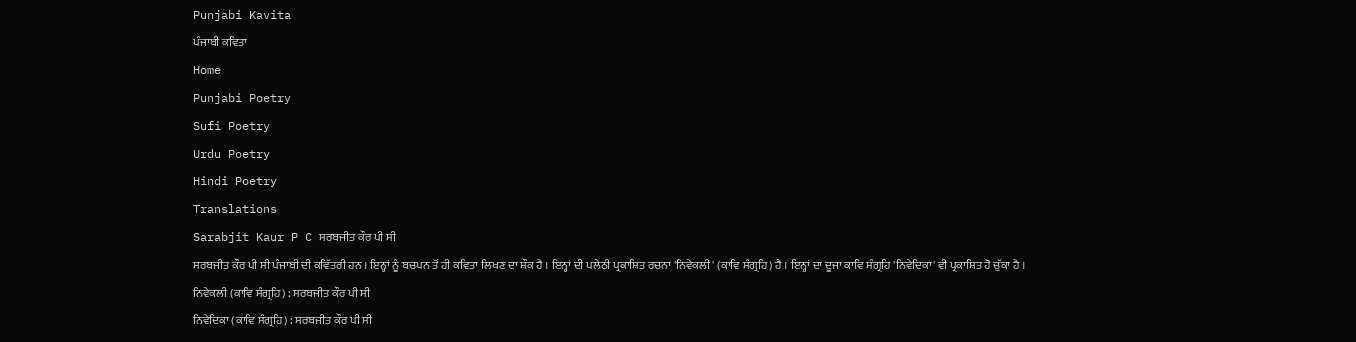Punjabi Kavita
ਪੰਜਾਬੀ ਕਵਿਤਾ
Home
Punjabi Poetry
Sufi Poetry
Urdu Poetry
Hindi Poetry
Translations
Sarabjit Kaur P C ਸਰਬਜੀਤ ਕੌਰ ਪੀ ਸੀ
ਸਰਬਜੀਤ ਕੌਰ ਪੀ ਸੀ ਪੰਜਾਬੀ ਦੀ ਕਵਿੱਤਰੀ ਹਨ । ਇਨ੍ਹਾਂ ਨੂੰ ਬਚਪਨ ਤੋਂ ਹੀ ਕਵਿਤਾ ਲਿਖਣ ਦਾ ਸ਼ੌਕ ਹੈ । ਇਨ੍ਹਾਂ ਦੀ ਪਲੇਠੀ ਪ੍ਰਕਾਸ਼ਿਤ ਰਚਨਾ 'ਨਿਵੇਕਲੀ' (ਕਾਵਿ ਸੰਗ੍ਰਹਿ) ਹੈ । ਇਨ੍ਹਾਂ ਦਾ ਦੂਜਾ ਕਾਵਿ ਸੰਗ੍ਰਹਿ 'ਨਿਵੇਦਿਕਾ' ਵੀ ਪ੍ਰਕਾਸ਼ਿਤ ਹੋ ਚੁੱਕਾ ਹੈ ।
ਨਿਵੇਕਲੀ (ਕਾਵਿ ਸੰਗ੍ਰਹਿ) : ਸਰਬਜੀਤ ਕੌਰ ਪੀ ਸੀ
ਨਿਵੇਦਿਕਾ (ਕਾਵਿ ਸੰਗ੍ਰਹਿ) : ਸਰਬਜੀਤ ਕੌਰ ਪੀ ਸੀ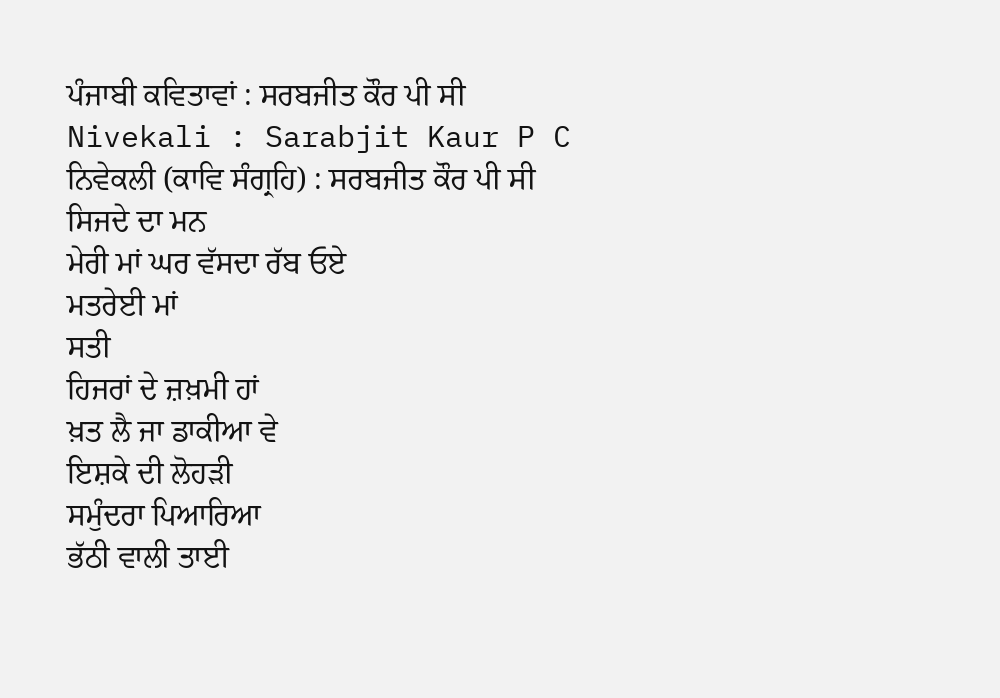ਪੰਜਾਬੀ ਕਵਿਤਾਵਾਂ : ਸਰਬਜੀਤ ਕੌਰ ਪੀ ਸੀ
Nivekali : Sarabjit Kaur P C
ਨਿਵੇਕਲੀ (ਕਾਵਿ ਸੰਗ੍ਰਹਿ) : ਸਰਬਜੀਤ ਕੌਰ ਪੀ ਸੀ
ਸਿਜਦੇ ਦਾ ਮਨ
ਮੇਰੀ ਮਾਂ ਘਰ ਵੱਸਦਾ ਰੱਬ ਓਏ
ਮਤਰੇਈ ਮਾਂ
ਸਤੀ
ਹਿਜਰਾਂ ਦੇ ਜ਼ਖ਼ਮੀ ਹਾਂ
ਖ਼ਤ ਲੈ ਜਾ ਡਾਕੀਆ ਵੇ
ਇਸ਼ਕੇ ਦੀ ਲੋਹੜੀ
ਸਮੁੰਦਰਾ ਪਿਆਰਿਆ
ਭੱਠੀ ਵਾਲੀ ਤਾਈ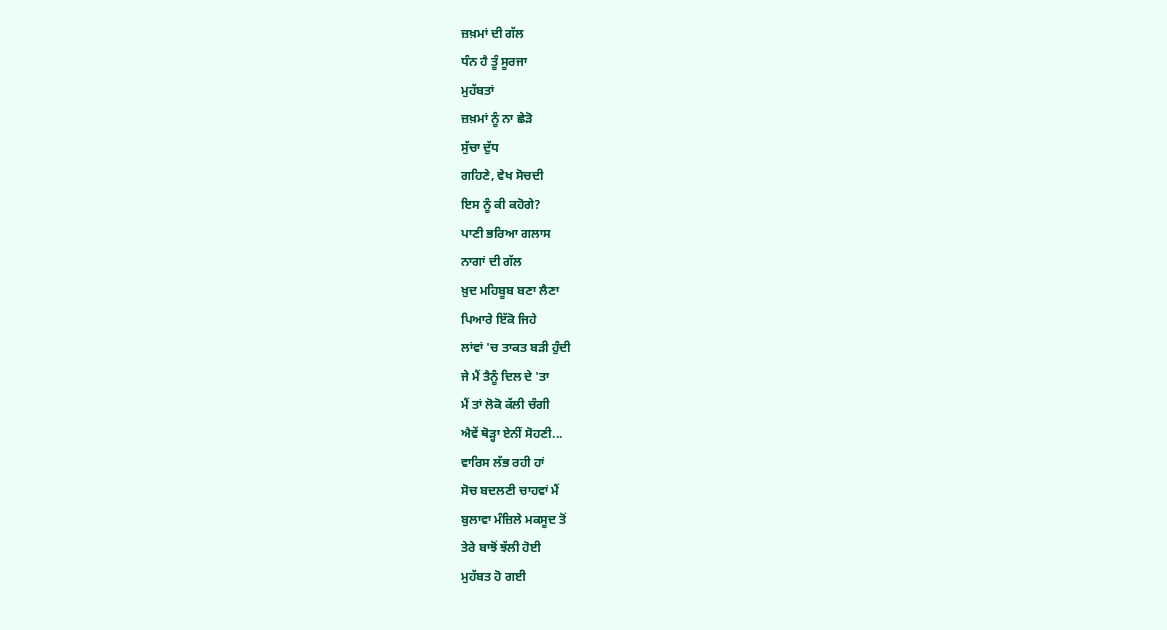ਜ਼ਖ਼ਮਾਂ ਦੀ ਗੱਲ
ਧੰਨ ਹੈ ਤੂੰ ਸੂਰਜਾ
ਮੁਹੱਬਤਾਂ
ਜ਼ਖ਼ਮਾਂ ਨੂੰ ਨਾ ਛੇੜੋ
ਸੁੱਚਾ ਦੁੱਧ
ਗਹਿਣੇ, ਵੇਖ ਸੋਚਦੀ
ਇਸ ਨੂੰ ਕੀ ਕਹੋਗੇ?
ਪਾਣੀ ਭਰਿਆ ਗਲਾਸ
ਨਾਗਾਂ ਦੀ ਗੱਲ
ਖ਼ੁਦ ਮਹਿਬੂਬ ਬਣਾ ਲੈਣਾ
ਪਿਆਰੇ ਇੱਕੋ ਜਿਹੇ
ਲਾਂਵਾਂ 'ਚ ਤਾਕਤ ਬੜੀ ਹੁੰਦੀ
ਜੇ ਮੈਂ ਤੈਨੂੰ ਦਿਲ ਦੇ 'ਤਾ
ਮੈਂ ਤਾਂ ਲੋਕੋ ਕੱਲੀ ਚੰਗੀ
ਐਵੇਂ ਥੋੜ੍ਹਾ ਏਨੀਂ ਸੋਹਣੀ...
ਵਾਰਿਸ ਲੱਭ ਰਹੀ ਹਾਂ
ਸੋਚ ਬਦਲਣੀ ਚਾਹਵਾਂ ਮੈਂ
ਬੁਲਾਵਾ ਮੰਜ਼ਿਲੇ ਮਕਸੂਦ ਤੋਂ
ਤੇਰੇ ਬਾਝੋਂ ਝੱਲੀ ਹੋਈ
ਮੁਹੱਬਤ ਹੋ ਗਈ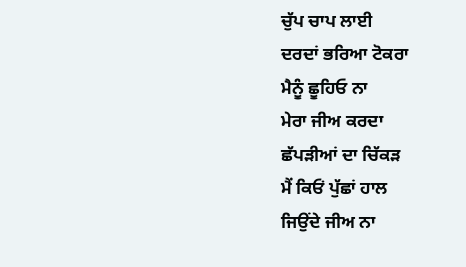ਚੁੱਪ ਚਾਪ ਲਾਈ
ਦਰਦਾਂ ਭਰਿਆ ਟੋਕਰਾ
ਮੈਨੂੰ ਛੂਹਿਓ ਨਾ
ਮੇਰਾ ਜੀਅ ਕਰਦਾ
ਛੱਪੜੀਆਂ ਦਾ ਚਿੱਕੜ
ਮੈਂ ਕਿਓਂ ਪੁੱਛਾਂ ਹਾਲ
ਜਿਉਂਦੇ ਜੀਅ ਨਾ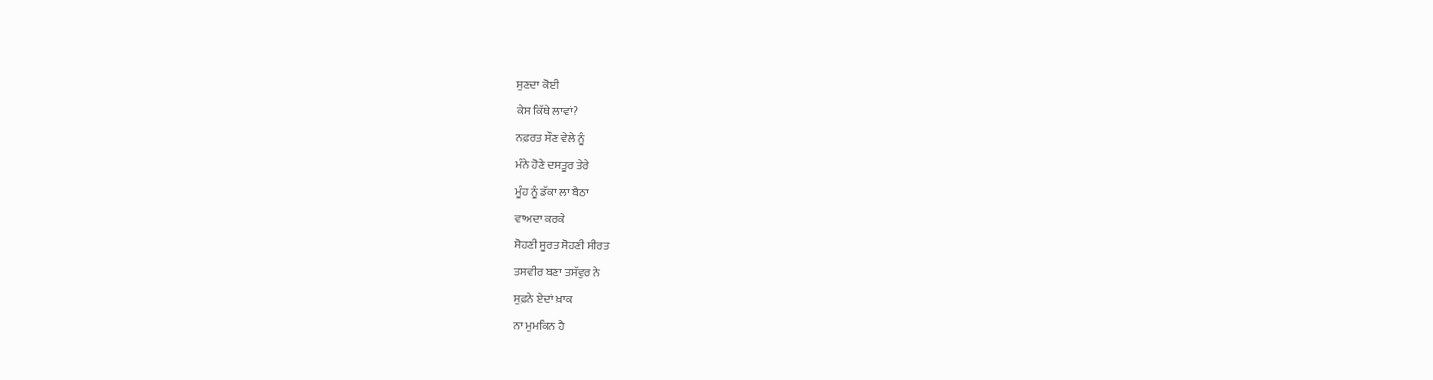ਸੁਣਦਾ ਕੋਈ
ਕੇਸ ਕਿੱਥੇ ਲਾਵਾਂ?
ਨਫ਼ਰਤ ਸੌਣ ਵੇਲੇ ਨੂੰ
ਮੰਨੇ ਹੋਣੇ ਦਸਤੂਰ ਤੇਰੇ
ਮੂੰਹ ਨੂੰ ਡੱਕਾ ਲਾ ਬੈਠਾ
ਵਾਅਦਾ ਕਰਕੇ
ਸੋਹਣੀ ਸੂਰਤ ਸੋਹਣੀ ਸੀਰਤ
ਤਸਵੀਰ ਬਣਾ ਤਸੱਵੁਰ ਨੇ
ਸੁਫ਼ਨੇ ਏਦਾਂ ਖ਼ਾਕ
ਨਾ ਮੁਮਕਿਨ ਹੈ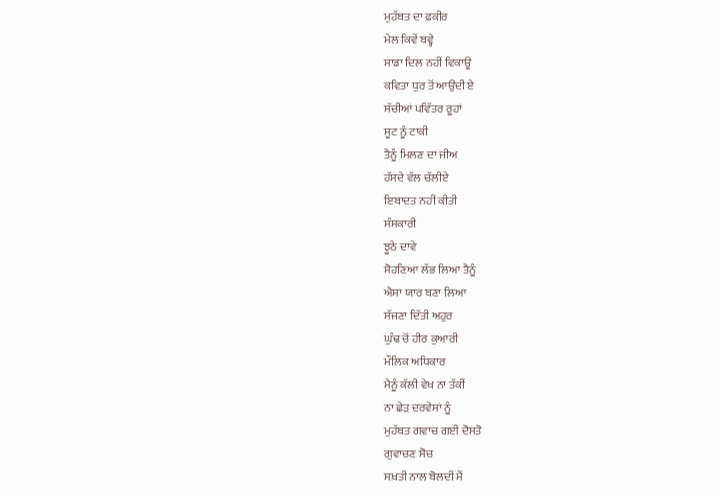ਮੁਹੱਬਤ ਦਾ ਫ਼ਕੀਰ
ਮੇਲ ਕਿਵੇਂ ਬਵ੍ਹੇ
ਸਾਡਾ ਦਿਲ ਨਹੀਂ ਵਿਕਾਊ
ਕਵਿਤਾ ਧੁਰ ਤੋਂ ਆਉਂਦੀ ਏ
ਸੱਚੀਆਂ ਪਵਿੱਤਰ ਰੂਹਾਂ
ਸੂਟ ਨੂੰ ਟਾਕੀ
ਤੈਨੂੰ ਮਿਲਣ ਦਾ ਜੀਅ
ਹੱਸਦੇ ਵੱਲ ਚੱਲੀਏ
ਇਬਾਦਤ ਨਹੀਂ ਕੀਤੀ
ਸੰਸਕਾਰੀ
ਝੂਠੇ ਦਾਵੇ
ਸੋਹਣਿਆ ਲੱਭ ਲਿਆ ਤੈਨੂੰ
ਐਸਾ ਯਾਰ ਬਣਾ ਲਿਆ
ਸੱਜਣਾ ਦਿੱਤੀ ਅਹੁਰ
ਘੁੰਢ ਚੋਂ ਹੀਰ ਕੁਆਰੀ
ਮੌਲਿਕ ਅਧਿਕਾਰ
ਮੈਨੂੰ ਕੱਲੀ ਵੇਖ ਨਾ ਤੱਕੀਂ
ਨਾ ਛੇੜ ਦਰਵੇਸਾਂ ਨੂੰ
ਮੁਹੱਬਤ ਗਵਾਚ ਗਈ ਦੋਸਤੋ
ਗੁਵਾਚਣ ਸੋਚ
ਸਖ਼ਤੀ ਨਾਲ ਬੋਲਦੀ ਮੈਂ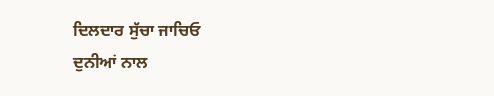ਦਿਲਦਾਰ ਸੁੱਚਾ ਜਾਚਿਓ
ਦੁਨੀਆਂ ਨਾਲ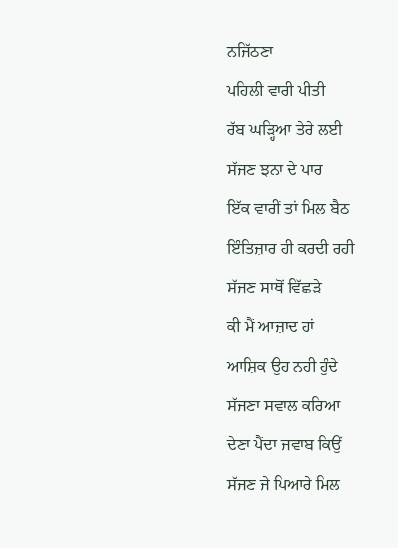ਨਜਿੱਠਣਾ
ਪਹਿਲੀ ਵਾਰੀ ਪੀਤੀ
ਰੱਬ ਘੜ੍ਹਿਆ ਤੇਰੇ ਲਈ
ਸੱਜਣ ਝਨਾ ਦੇ ਪਾਰ
ਇੱਕ ਵਾਰੀਂ ਤਾਂ ਮਿਲ ਬੈਠ
ਇੰਤਿਜ਼ਾਰ ਹੀ ਕਰਦੀ ਰਹੀ
ਸੱਜਣ ਸਾਥੋਂ ਵਿੱਛੜੇ
ਕੀ ਮੈਂ ਆਜ਼ਾਦ ਹਾਂ
ਆਸ਼ਿਕ ਉਹ ਨਹੀ ਹੁੰਦੇ
ਸੱਜਣਾ ਸਵਾਲ ਕਰਿਆ
ਦੇਣਾ ਪੈਂਦਾ ਜਵਾਬ ਕਿਉਂ
ਸੱਜਣ ਜੇ ਪਿਆਰੇ ਮਿਲ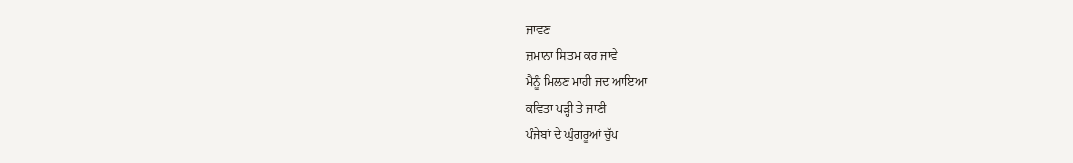ਜਾਵਣ
ਜ਼ਮਾਨਾ ਸਿਤਮ ਕਰ ਜਾਵੇ
ਮੈਨੂੰ ਮਿਲਣ ਮਾਹੀ ਜਦ ਆਇਆ
ਕਵਿਤਾ ਪੜ੍ਹੀ ਤੇ ਜਾਣੀ
ਪੰਜੇਬਾਂ ਦੇ ਘੁੰਗਰੂਆਂ ਚੁੱਪ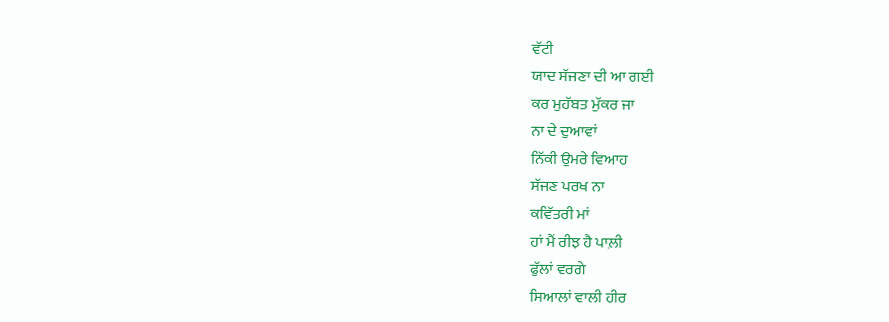ਵੱਟੀ
ਯਾਦ ਸੱਜਣਾ ਦੀ ਆ ਗਈ
ਕਰ ਮੁਹੱਬਤ ਮੁੱਕਰ ਜਾ
ਨਾ ਦੇ ਦੁਆਵਾਂ
ਨਿੱਕੀ ਉਮਰੇ ਵਿਆਹ
ਸੱਜਣ ਪਰਖ ਨਾ
ਕਵਿੱਤਰੀ ਮਾਂ
ਹਾਂ ਮੈਂ ਰੀਝ ਹੈ ਪਾਲ਼ੀ
ਫੁੱਲਾਂ ਵਰਗੇ
ਸਿਆਲਾਂ ਵਾਲੀ ਹੀਰ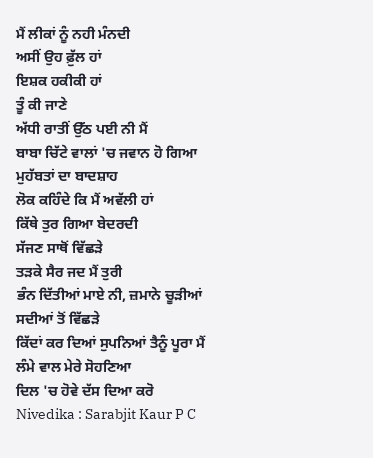ਮੈਂ ਲੀਕਾਂ ਨੂੰ ਨਹੀ ਮੰਨਦੀ
ਅਸੀਂ ਉਹ ਫ਼ੁੱਲ ਹਾਂ
ਇਸ਼ਕ ਹਕੀਕੀ ਹਾਂ
ਤੂੰ ਕੀ ਜਾਣੇ
ਅੱਧੀ ਰਾਤੀਂ ਉੱਠ ਪਈ ਨੀ ਮੈਂ
ਬਾਬਾ ਚਿੱਟੇ ਵਾਲਾਂ 'ਚ ਜਵਾਨ ਹੋ ਗਿਆ
ਮੁਹੱਬਤਾਂ ਦਾ ਬਾਦਸ਼ਾਹ
ਲੋਕ ਕਹਿੰਦੇ ਕਿ ਮੈਂ ਅਵੱਲੀ ਹਾਂ
ਕਿੱਥੇ ਤੁਰ ਗਿਆ ਬੇਦਰਦੀ
ਸੱਜਣ ਸਾਥੋਂ ਵਿੱਛੜੇ
ਤੜਕੇ ਸੈਰ ਜਦ ਮੈਂ ਤੁਰੀ
ਭੰਨ ਦਿੱਤੀਆਂ ਮਾਏ ਨੀ, ਜ਼ਮਾਨੇ ਚੂੜੀਆਂ
ਸਦੀਆਂ ਤੋਂ ਵਿੱਛੜੇ
ਕਿੱਦਾਂ ਕਰ ਦਿਆਂ ਸੁਪਨਿਆਂ ਤੈਨੂੰ ਪੂਰਾ ਮੈਂ
ਲੰਮੇ ਵਾਲ ਮੇਰੇ ਸੋਹਣਿਆ
ਦਿਲ 'ਚ ਹੋਵੇ ਦੱਸ ਦਿਆ ਕਰੋ
Nivedika : Sarabjit Kaur P C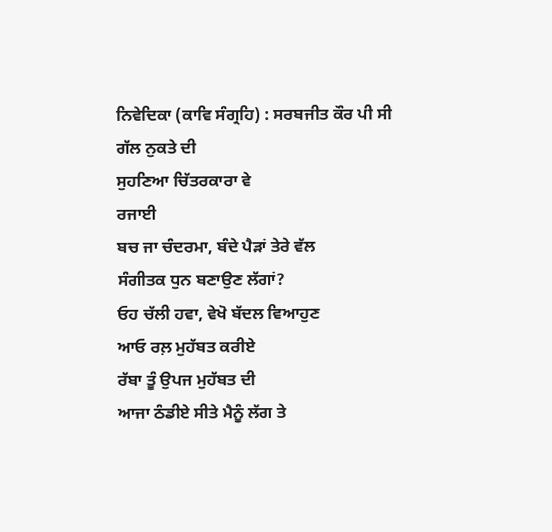ਨਿਵੇਦਿਕਾ (ਕਾਵਿ ਸੰਗ੍ਰਹਿ) : ਸਰਬਜੀਤ ਕੌਰ ਪੀ ਸੀ
ਗੱਲ ਨੁਕਤੇ ਦੀ
ਸੁਹਣਿਆ ਚਿੱਤਰਕਾਰਾ ਵੇ
ਰਜਾਈ
ਬਚ ਜਾ ਚੰਦਰਮਾ, ਬੰਦੇ ਪੈੜਾਂ ਤੇਰੇ ਵੱਲ
ਸੰਗੀਤਕ ਧੁਨ ਬਣਾਉਣ ਲੱਗਾਂ?
ਓਹ ਚੱਲੀ ਹਵਾ, ਵੇਖੋ ਬੱਦਲ ਵਿਆਹੁਣ
ਆਓ ਰਲ਼ ਮੁਹੱਬਤ ਕਰੀਏ
ਰੱਬਾ ਤੂੰ ਉਪਜ ਮੁਹੱਬਤ ਦੀ
ਆਜਾ ਠੰਡੀਏ ਸੀਤੇ ਮੈਨੂੰ ਲੱਗ ਤੇ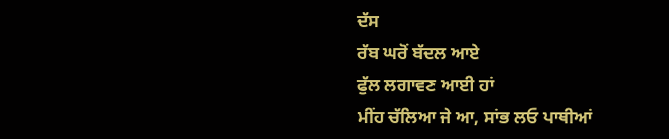ਦੱਸ
ਰੱਬ ਘਰੋਂ ਬੱਦਲ ਆਏ
ਫੁੱਲ ਲਗਾਵਣ ਆਈ ਹਾਂ
ਮੀਂਹ ਚੱਲਿਆ ਜੇ ਆ, ਸਾਂਭ ਲਓ ਪਾਥੀਆਂ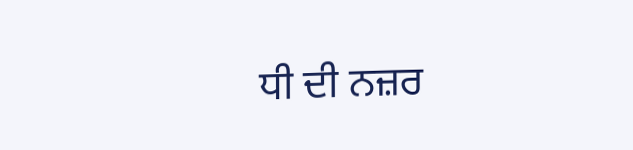ਧੀ ਦੀ ਨਜ਼ਰ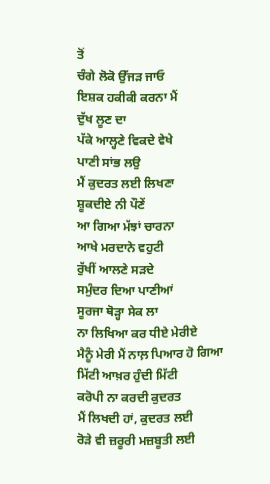ਤੋਂ
ਚੰਗੇ ਲੋਕੋ ਉੱਜੜ ਜਾਓ
ਇਸ਼ਕ ਹਕੀਕੀ ਕਰਨਾ ਮੈਂ
ਦੁੱਖ ਲੂਣ ਦਾ
ਪੱਕੇ ਆਲ੍ਹਣੇ ਵਿਕਦੇ ਵੇਖੇ
ਪਾਣੀ ਸਾਂਭ ਲਉ
ਮੈਂ ਕੁਦਰਤ ਲਈ ਲਿਖਣਾ
ਸ਼ੂਕਦੀਏ ਨੀ ਪੌਣੇਂ
ਆ ਗਿਆ ਮੱਝਾਂ ਚਾਰਨਾ
ਆਖੇ ਮਰਦਾਨੇ ਵਹੁਟੀ
ਰੁੱਖੀਂ ਆਲਣੇ ਸੜਦੇ
ਸਮੁੰਦਰ ਦਿਆ ਪਾਣੀਆਂ
ਸੂਰਜਾ ਥੋੜ੍ਹਾ ਸੇਕ ਲਾ
ਨਾ ਲਿਖਿਆ ਕਰ ਧੀਏ ਮੇਰੀਏ
ਮੈਨੂੰ ਮੇਰੀ ਮੈਂ ਨਾਲ਼ ਪਿਆਰ ਹੋ ਗਿਆ
ਮਿੱਟੀ ਆਖ਼ਰ ਹੁੰਦੀ ਮਿੱਟੀ
ਕਰੋਪੀ ਨਾ ਕਰਦੀ ਕੁਦਰਤ
ਮੈਂ ਲਿਖਦੀ ਹਾਂ, ਕੁਦਰਤ ਲਈ
ਰੋੜੇ ਵੀ ਜ਼ਰੂਰੀ ਮਜ਼ਬੂਤੀ ਲਈ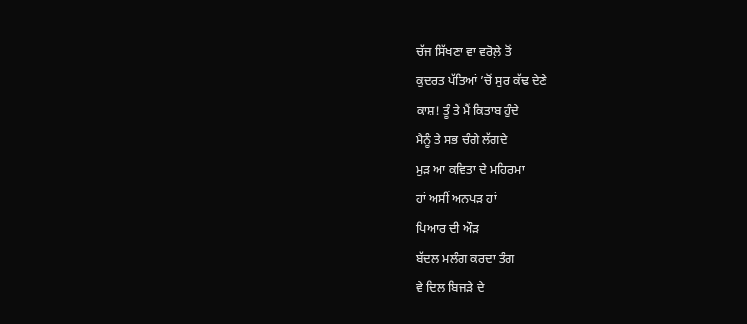ਚੱਜ ਸਿੱਖਣਾ ਵਾ ਵਰੋਲ਼ੇ ਤੋਂ
ਕੁਦਰਤ ਪੱਤਿਆਂ ’ਚੋਂ ਸੁਰ ਕੱਢ ਦੇਣੇ
ਕਾਸ਼! ਤੂੰ ਤੇ ਮੈਂ ਕਿਤਾਬ ਹੁੰਦੇ
ਮੈਨੂੰ ਤੇ ਸਭ ਚੰਗੇ ਲੱਗਦੇ
ਮੁੜ ਆ ਕਵਿਤਾ ਦੇ ਮਹਿਰਮਾ
ਹਾਂ ਅਸੀਂ ਅਨਪੜ ਹਾਂ
ਪਿਆਰ ਦੀ ਔੜ
ਬੱਦਲ ਮਲੰਗ ਕਰਦਾ ਤੰਗ
ਵੇ ਦਿਲ ਬਿਜੜੇ ਦੇ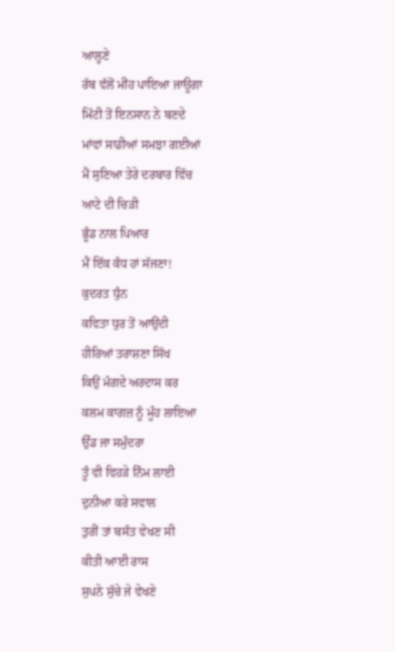ਆਲ੍ਹਣੇ
ਰੱਬ ਵੱਲੋਂ ਮੀਂਹ ਪਾਇਆ ਜਾਊਗਾ
ਮਿੱਟੀ ਤੋਂ ਇਨਸਾਨ ਨੇ ਬਣਦੇ
ਮਾਂਵਾਂ ਸਾਡੀਆਂ ਸਮਝਾ ਗਈਆਂ
ਮੈਂ ਸੁਣਿਆ ਤੇਰੇ ਦਰਬਾਰ ਵਿੱਚ
ਆਟੇ ਦੀ ਚਿੜੀ
ਭੂੰਡ ਨਾਲ ਪਿਆਰ
ਮੈਂ ਇੱਕ ਕੰਧ ਹਾਂ ਸੱਜਣਾ!
ਕੁਦਰਤ ਧੁੰਨ
ਕਵਿਤਾ ਧੁਰ ਤੋਂ ਆਉਂਦੀ
ਹੀਰਿਆਂ ਤਰਾਸ਼ਣਾ ਸਿੱਖ
ਕਿਉਂ ਮੰਗਦੇ ਅਰਦਾਸ ਕਰ
ਕਲਮ ਕਾਗਜ਼ ਨੂੰ ਮੂੰਹ ਲਾਇਆ
ਉੱਡ ਜਾ ਸਮੁੰਦਰਾ
ਤੂੰ ਵੀ ਵਿਹੜੇ ਨਿੰਮ ਲਾਈ
ਦੁਨੀਆ ਕਰੇ ਸਵਾਲ
ਤੁਰੀਂ ਤਾਂ ਬਸੰਤ ਵੇਖਣ ਸੀ
ਕੀਤੀ ਆਈ ਰਾਸ
ਸੁਪਨੇ ਸੁੱਚੇ ਜੇ ਵੇਖਣੇ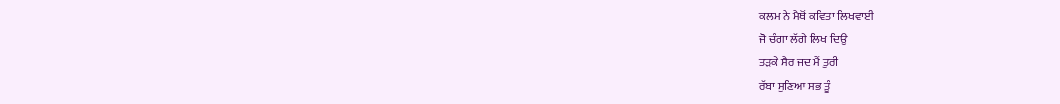ਕਲਮ ਨੇ ਮੈਥੋਂ ਕਵਿਤਾ ਲਿਖਵਾਈ
ਜੋ ਚੰਗਾ ਲੱਗੇ ਲਿਖ ਦਿਉ
ਤੜਕੇ ਸੈਰ ਜਦ ਮੈਂ ਤੁਰੀ
ਰੱਬਾ ਸੁਣਿਆ ਸਭ ਤੂੰ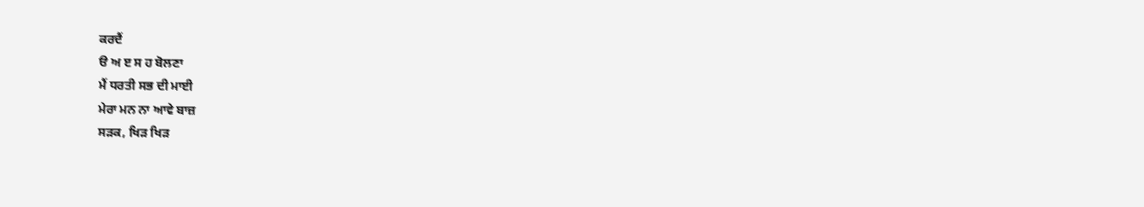ਕਰਦੈਂ
ੳ ਅ ੲ ਸ ਹ ਬੋਲਣਾ
ਮੈਂ ਧਰਤੀ ਸਭ ਦੀ ਮਾਈ
ਮੇਰਾ ਮਨ ਨਾ ਆਵੇ ਬਾਜ਼
ਸੜਕ, ਖਿੜ ਖਿੜ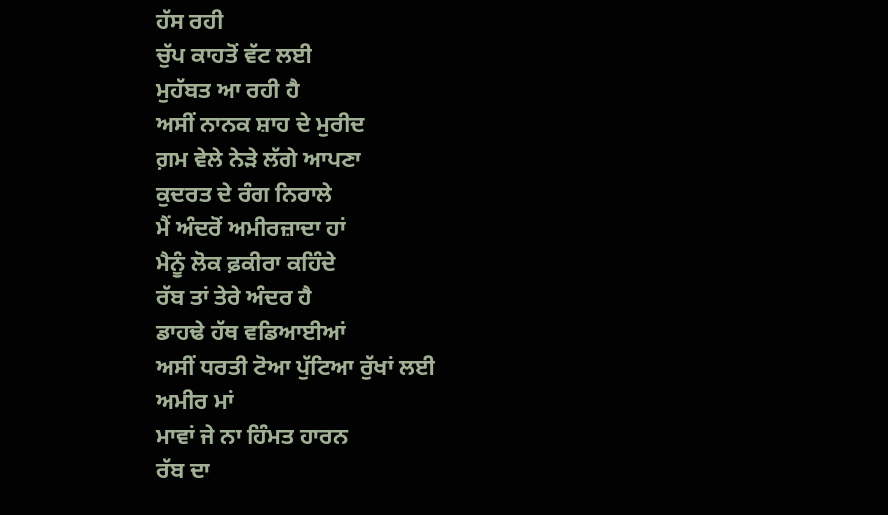ਹੱਸ ਰਹੀ
ਚੁੱਪ ਕਾਹਤੋਂ ਵੱਟ ਲਈ
ਮੁਹੱਬਤ ਆ ਰਹੀ ਹੈ
ਅਸੀਂ ਨਾਨਕ ਸ਼ਾਹ ਦੇ ਮੁਰੀਦ
ਗ਼ਮ ਵੇਲੇ ਨੇੜੇ ਲੱਗੇ ਆਪਣਾ
ਕੁਦਰਤ ਦੇ ਰੰਗ ਨਿਰਾਲੇ
ਮੈਂ ਅੰਦਰੋਂ ਅਮੀਰਜ਼ਾਦਾ ਹਾਂ
ਮੈਨੂੰ ਲੋਕ ਫ਼ਕੀਰਾ ਕਹਿੰਦੇ
ਰੱਬ ਤਾਂ ਤੇਰੇ ਅੰਦਰ ਹੈ
ਡਾਹਢੇ ਹੱਥ ਵਡਿਆਈਆਂ
ਅਸੀਂ ਧਰਤੀ ਟੋਆ ਪੁੱਟਿਆ ਰੁੱਖਾਂ ਲਈ
ਅਮੀਰ ਮਾਂ
ਮਾਵਾਂ ਜੇ ਨਾ ਹਿੰਮਤ ਹਾਰਨ
ਰੱਬ ਦਾ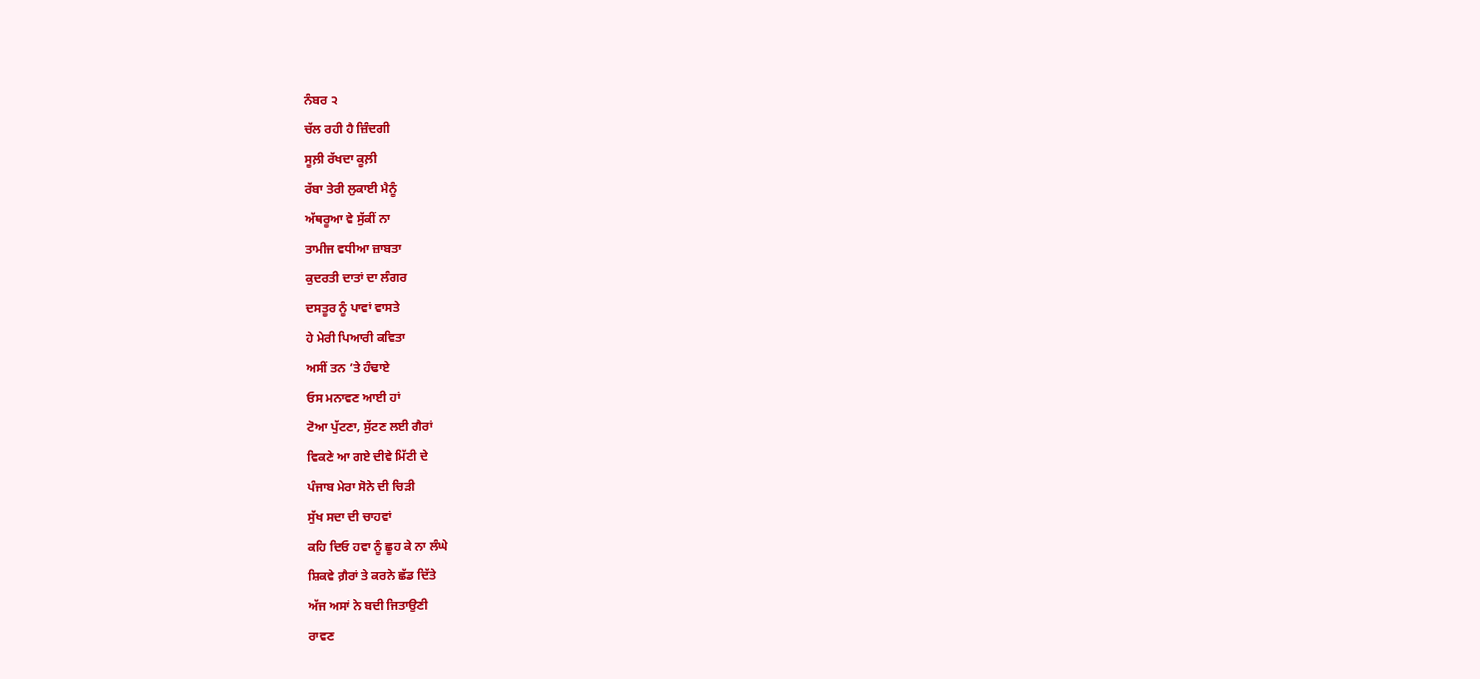ਨੰਬਰ ੨
ਚੱਲ ਰਹੀ ਹੈ ਜ਼ਿੰਦਗੀ
ਸੂਲ਼ੀ ਰੱਖਦਾ ਕੂਲ਼ੀ
ਰੱਬਾ ਤੇਰੀ ਲੁਕਾਈ ਮੈਨੂੰ
ਅੱਥਰੂਆ ਵੇ ਸੁੱਕੀਂ ਨਾ
ਤਾਮੀਜ ਵਧੀਆ ਜ਼ਾਬਤਾ
ਕੁਦਰਤੀ ਦਾਤਾਂ ਦਾ ਲੰਗਰ
ਦਸਤੂਰ ਨੂੰ ਪਾਵਾਂ ਵਾਸਤੇ
ਹੇ ਮੇਰੀ ਪਿਆਰੀ ਕਵਿਤਾ
ਅਸੀਂ ਤਨ ’ਤੇ ਹੰਢਾਏ
ਓਸ ਮਨਾਵਣ ਆਈ ਹਾਂ
ਟੋਆ ਪੁੱਟਣਾ, ਸੁੱਟਣ ਲਈ ਗੈਰਾਂ
ਵਿਕਣੇ ਆ ਗਏ ਦੀਵੇ ਮਿੱਟੀ ਦੇ
ਪੰਜਾਬ ਮੇਰਾ ਸੋਨੇ ਦੀ ਚਿੜੀ
ਸੁੱਖ ਸਦਾ ਦੀ ਚਾਹਵਾਂ
ਕਹਿ ਦਿਓ ਹਵਾ ਨੂੰ ਛੂਹ ਕੇ ਨਾ ਲੰਘੇ
ਸ਼ਿਕਵੇ ਗ਼ੈਰਾਂ ਤੇ ਕਰਨੇ ਛੱਡ ਦਿੱਤੇ
ਅੱਜ ਅਸਾਂ ਨੇ ਬਦੀ ਜਿਤਾਉਣੀ
ਰਾਵਣ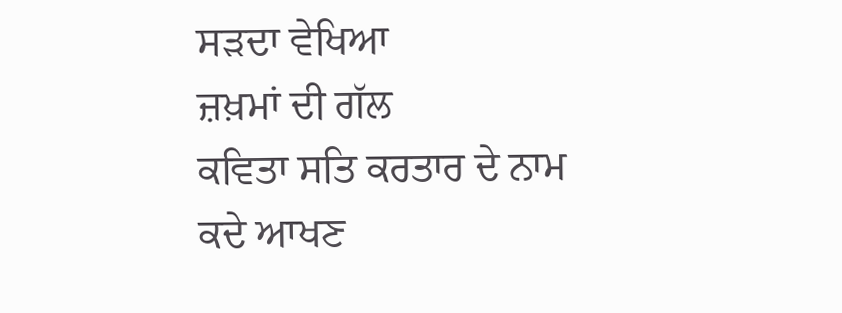ਸੜਦਾ ਵੇਖਿਆ
ਜ਼ਖ਼ਮਾਂ ਦੀ ਗੱਲ
ਕਵਿਤਾ ਸਤਿ ਕਰਤਾਰ ਦੇ ਨਾਮ
ਕਦੇ ਆਖਣ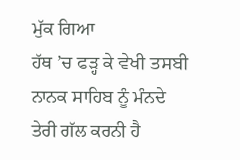ਮੁੱਕ ਗਿਆ
ਹੱਥ ’ਚ ਫੜ੍ਹ ਕੇ ਵੇਖੀ ਤਸਬੀ
ਨਾਨਕ ਸਾਹਿਬ ਨੂੰ ਮੰਨਦੇ
ਤੇਰੀ ਗੱਲ ਕਰਨੀ ਹੈ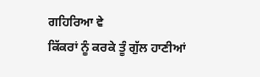ਗਹਿਰਿਆ ਵੇ
ਕਿੱਕਰਾਂ ਨੂੰ ਕਰਕੇ ਤੂੰ ਗੁੱਲ ਹਾਣੀਆਂ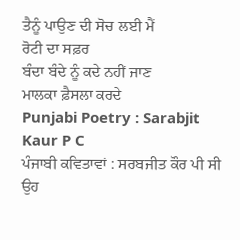ਤੈਨੂੰ ਪਾਉਣ ਦੀ ਸੋਚ ਲਈ ਮੈਂ
ਰੋਟੀ ਦਾ ਸਫ਼ਰ
ਬੰਦਾ ਬੰਦੇ ਨੂੰ ਕਦੇ ਨਹੀਂ ਜਾਣ
ਮਾਲਕਾ ਫ਼ੈਸਲਾ ਕਰਦੇ
Punjabi Poetry : Sarabjit Kaur P C
ਪੰਜਾਬੀ ਕਵਿਤਾਵਾਂ : ਸਰਬਜੀਤ ਕੌਰ ਪੀ ਸੀ
ਉਹ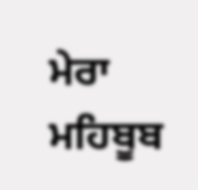ਮੇਰਾ ਮਹਿਬੂਬ